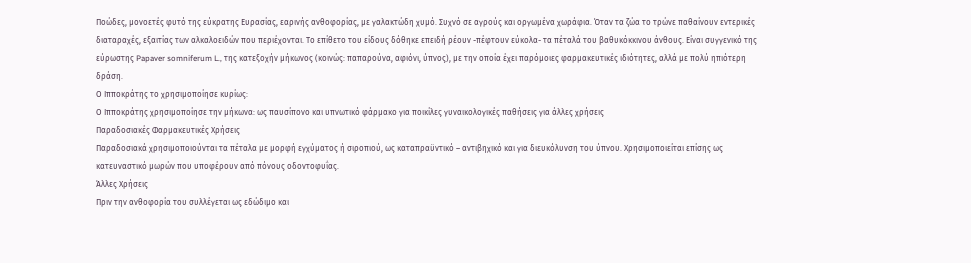Ποώδες, μονοετές φυτό της εύκρατης Ευρασίας, εαρινής ανθοφορίας, με γαλακτώδη χυμό. Συχνό σε αγρούς και οργωμένα χωράφια. Όταν τα ζώα το τρώνε παθαίνουν εντερικές διαταραχές, εξαιτίας των αλκαλοειδών που περιέχονται. Το επίθετο του είδους δόθηκε επειδή ρέουν -πέφτουν εύκολα- τα πέταλά του βαθυκόκκινου άνθους. Είναι συγγενικό της εύρωστης Papaver somniferum L., της κατεξοχήν μήκωνος (κοινώς: παπαρούνα, αφιόνι, ύπνος), με την οποία έχει παρόμοιες φαρμακευτικές ιδιότητες, αλλά με πολύ ηπιότερη δράση.
Ο Ιπποκράτης το χρησιμοποίησε κυρίως:
Ο Ιπποκράτης χρησιμοποίησε την μήκωνα: ως παυσίπονο και υπνωτικό φάρμακο για ποικίλες γυναικολογικές παθήσεις για άλλες χρήσεις
Παραδοσιακές Φαρμακευτικές Χρήσεις
Παραδοσιακά χρησιμοποιούνται τα πέταλα με μορφή εγχύματος ή σιροπιού, ως καταπραϋντικό – αντιβηχικό και για διευκόλυνση του ύπνου. Χρησιμοποιείται επίσης ως κατευναστικό μωρών που υποφέρουν από πόνους οδοντοφυΐας.
Άλλες Χρήσεις
Πριν την ανθοφορία του συλλέγεται ως εδώδιμο και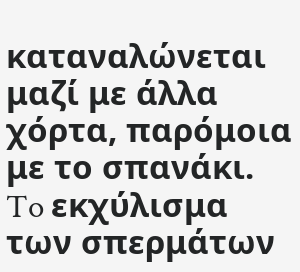καταναλώνεται μαζί με άλλα χόρτα, παρόμοια με το σπανάκι. To εκχύλισμα των σπερμάτων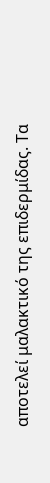αποτελεί μαλακτικό της επιδερμίδας. Τα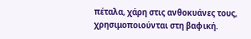πέταλα, χάρη στις ανθοκυάνες τους, χρησιμοποιούνται στη βαφική.